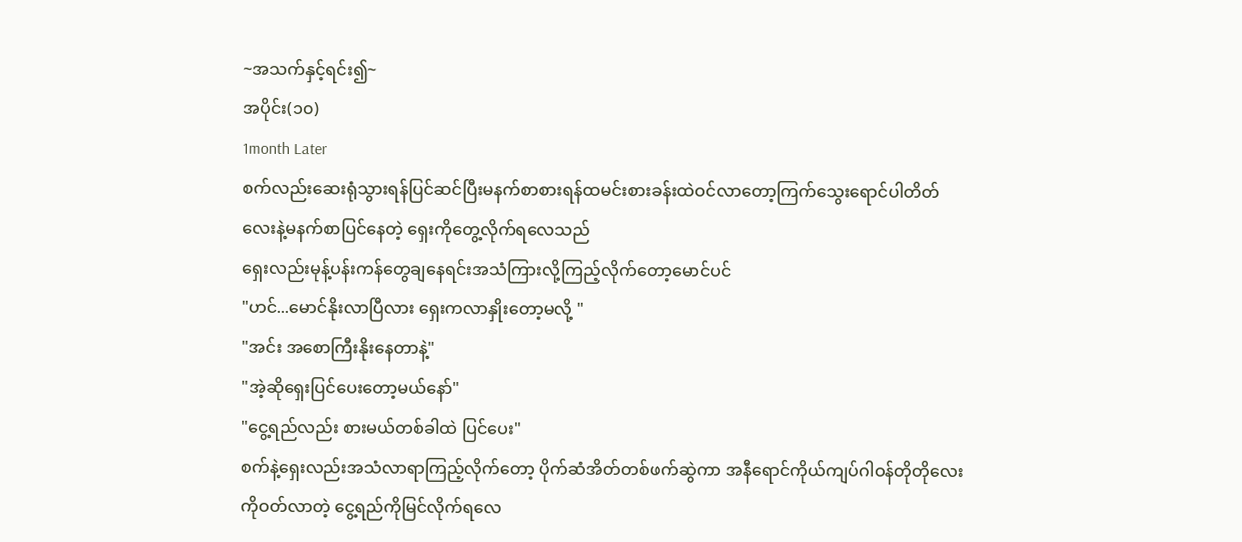~အသက်နှင့်ရင်း၍~
အပိုင်း(၁၀)
1month Later
စက်လည်းဆေးရုံသွားရန်ပြင်ဆင်ပြီးမနက်စာစားရန်ထမင်းစားခန်းထဲဝင်လာတော့ကြက်သွေးရောင်ပါတိတ်လေးနဲ့မနက်စာပြင်နေတဲ့ ရှေးကိုတွေ့လိုက်ရလေသည်
ရှေးလည်းမုန့်ပန်းကန်တွေချနေရင်းအသံကြားလို့ကြည့်လိုက်တော့မောင်ပင်
"ဟင်...မောင်နိုးလာပြီလား ရှေးကလာနှိုးတော့မလို့ "
"အင်း အစောကြီးနိုးနေတာနဲ့"
"အဲ့ဆိုရှေးပြင်ပေးတော့မယ်နော်"
"ငွေ့ရည်လည်း စားမယ်တစ်ခါထဲ ပြင်ပေး"
စက်နဲ့ရှေးလည်းအသံလာရာကြည့်လိုက်တော့ ပိုက်ဆံအိတ်တစ်ဖက်ဆွဲကာ အနီရောင်ကိုယ်ကျပ်ဂါဝန်တိုတိုလေးကိုဝတ်လာတဲ့ ငွေ့ရည်ကိုမြင်လိုက်ရလေ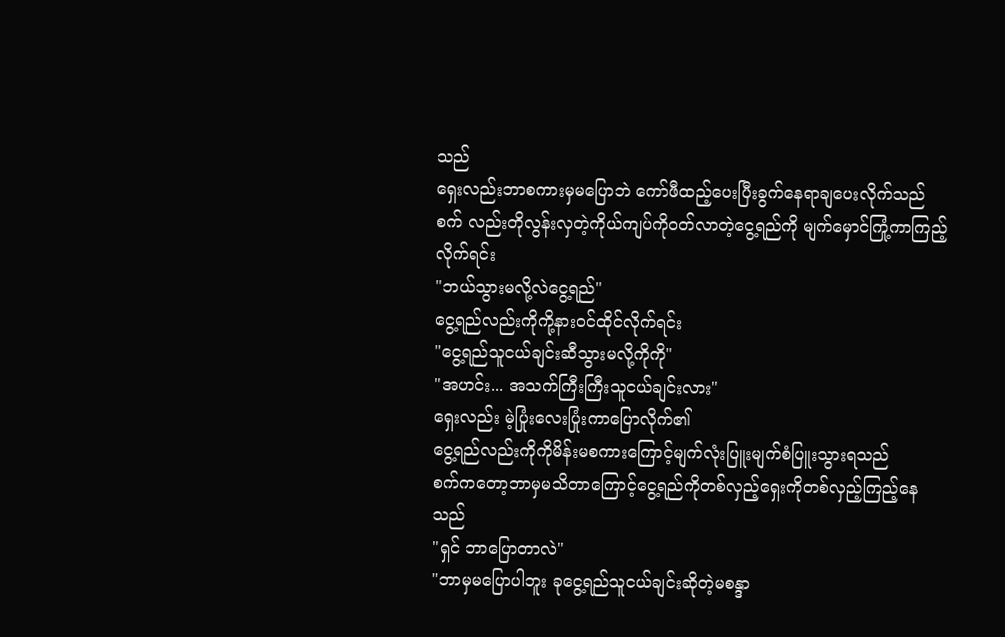သည်
ရှေးလည်းဘာစကားမှမပြောဘဲ ကော်ဖီထည့်ပေးပြီးခွက်နေရာချပေးလိုက်သည်
စက် လည်းတိုလွန်းလှတဲ့ကိုယ်ကျပ်ကိုဝတ်လာတဲ့ငွေ့ရည်ကို မျက်မှောင်ကြုံ့ကာကြည့်လိုက်ရင်း
"ဘယ်သွားမလို့လဲငွေ့ရည်"
ငွေ့ရည်လည်းကိုကို့နားဝင်ထိုင်လိုက်ရင်း
"ငွေ့ရည်သူငယ်ချင်းဆီသွားမလို့ကိုကို"
"အဟင်း... အသက်ကြီးကြီးသူငယ်ချင်းလား"
ရှေးလည်း မဲ့ပြုံးလေးပြုံးကာပြောလိုက်၏
ငွေ့ရည်လည်းကိုကိုမိန်းမစကားကြောင့်မျက်လုံးပြူးမျက်စံပြူးသွားရသည်
စက်ကတော့ဘာမှမသိတာကြောင့်ငွေ့ရည်ကိုတစ်လှည့်ရှေးကိုတစ်လှည့်ကြည့်နေသည်
"ရှင် ဘာပြောတာလဲ"
"ဘာမှမပြောပါဘူး ခုငွေ့ရည်သူငယ်ချင်းဆိုတဲ့မစန္ဒာ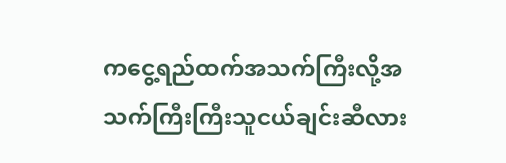ကငွေ့ရည်ထက်အသက်ကြီးလို့အသက်ကြီးကြီးသူငယ်ချင်းဆီလား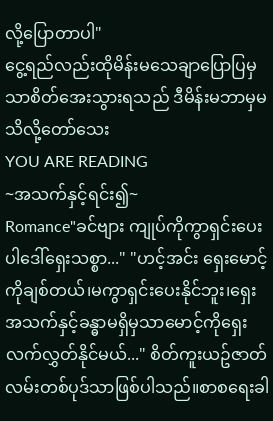လို့ပြောတာပါ"
ငွေ့ရည်လည်းထိုမိန်းမသေချာပြောပြမှသာစိတ်အေးသွားရသည် ဒီမိန်းမဘာမှမသိလို့တော်သေး
YOU ARE READING
~အသက်နှင့်ရင်း၍~
Romance"ခင်ဗျား ကျုပ်ကိုကွာရှင်းပေးပါဒေါ်ရှေးသစ္စာ..." "ဟင့်အင်း ရှေးမောင့်ကိုချစ်တယ်၊မကွာရှင်းပေးနိုင်ဘူး၊ရှေးအသက်နှင့်ခန္ဓာမရှိမှသာမောင့်ကိုရှေးလက်လွှတ်နိုင်မယ်..." စိတ်ကူးယဥ်ဇာတ်လမ်းတစ်ပုဒ်သာဖြစ်ပါသည်။စာစရေးခါ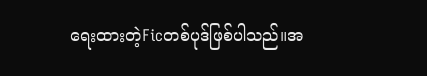ရေးထားတဲ့Ficတစ်ပုဒ်ဖြစ်ပါသည်။အ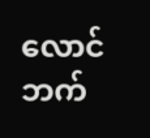လောင်ဘက်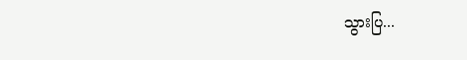သွားပြ...